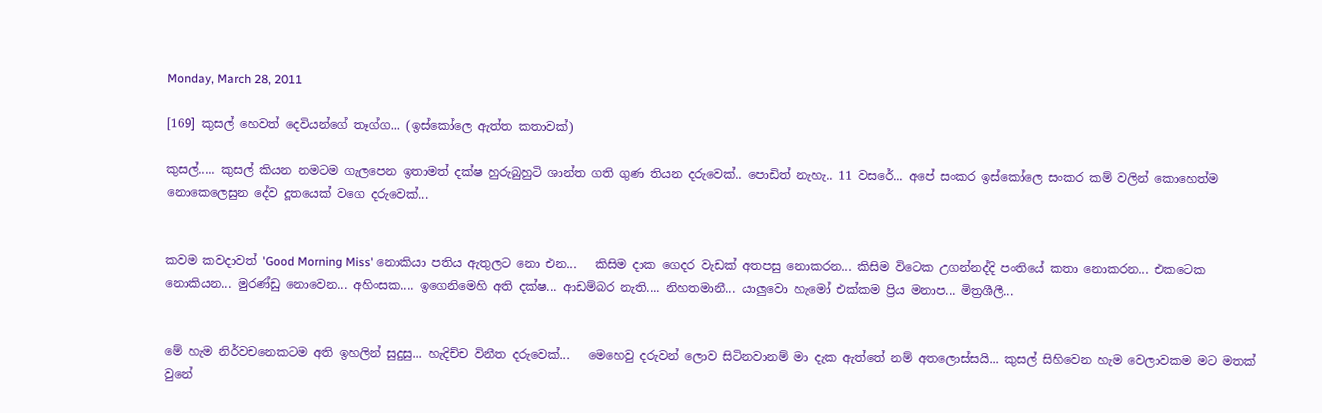Monday, March 28, 2011

[169] කුසල් හෙවත් දෙවියන්ගේ තෑග්ග... (ඉස්කෝලෙ ඇත්ත කතාවක්)

කුසල්..... කුසල් කියන නමටම ගැලපෙන ඉතාමත් දක්ෂ හුරුබුහුටි ශාන්ත ගති ගුණ තියන දරුවෙක්.. පොඩිත් නැහැ.. 11 වසරේ... අපේ සංකර ඉස්කෝලෙ සංකර කම් වලින් කොහෙත්ම නොකෙලෙසුන දේව දූතයෙක් වගෙ දරුවෙක්...


කවම කවදාවත් 'Good Morning Miss' නොකියා පතිය ඇතුලට නො එන...   කිසිම දාක ගෙදර වැඩක් අතපසු නොකරන... කිසිම විටෙක උගන්නද්දි පංතියේ කතා නොකරන... එකටෙක නොකියන... මුරණ්ඩු නොවෙන... අහිංසක.... ඉගෙනිමෙහි අති දක්ෂ... ආඩම්බර නැති.... නිහතමානී... යාලුවො හැමෝ එක්කම ප්‍රිය මනාප... මිත්‍රශීලී...


මේ හැම නිර්වචනෙකටම අති ඉහලින් සුදුසු... හැදිච්ච විනීත දරුවෙක්...   මෙහෙවු දරුවන් ලොව සිටිනවානම් මා දැක ඇත්තේ නම් අතලොස්සයි... කුසල් සිහිවෙන හැම වෙලාවකම මට මතක් වුනේ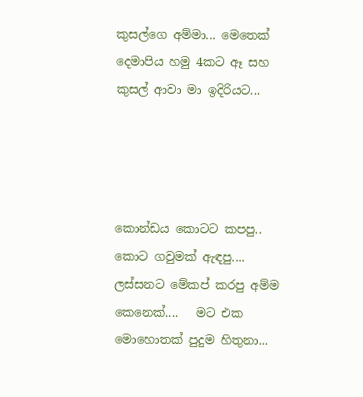කුසල්ගෙ අම්මා... මෙතෙක් දෙමාපිය හමු 4කට ඈ සහ කුසල් ආවා මා ඉදිරියට...




කොන්ඩය කොටට කපපු.. කොට ගවුමක් ඇඳපු.... ලස්සනට මේකප් කරපු අම්ම කෙනෙක්....   මට එක මොහොතක් පුදුම හිතුනා...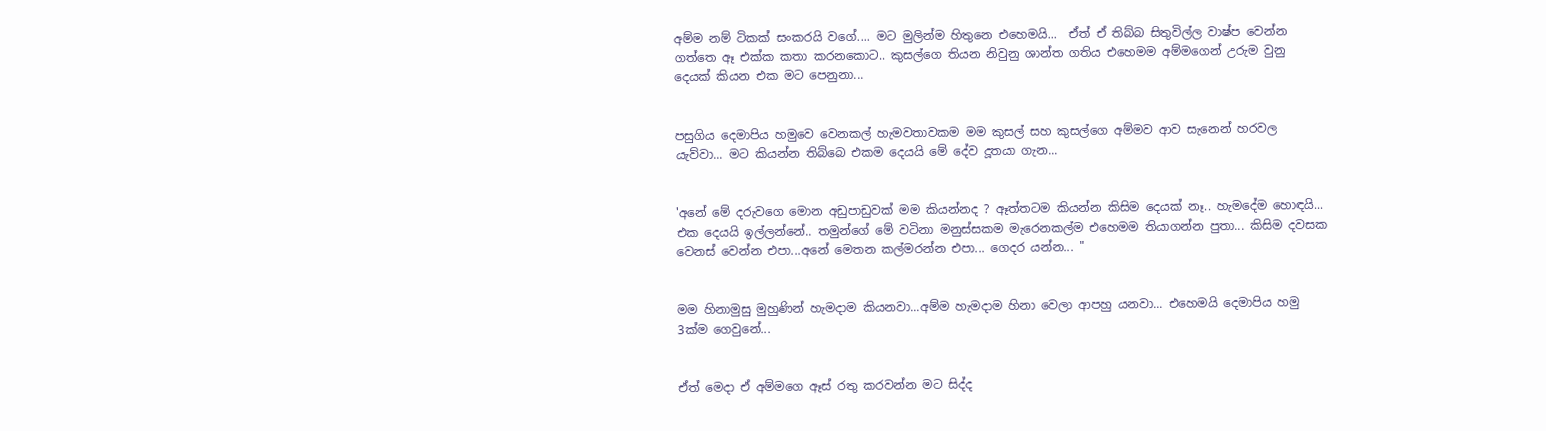අම්ම නම් ටිකක් සංකරයි වගේ.... මට මුලින්ම හිතුනෙ එහෙමයි...  ඒත් ඒ තිබ්බ සිතුවිල්ල වාෂ්ප වෙන්න ගත්තෙ ඈ එක්ක කතා කරනකොට.. කුසල්ගෙ තියන නිවුනු ශාන්ත ගතිය එහෙමම අම්මගෙන් උරුම වුනු දෙයක් කියන එක මට පෙනුනා...


පසුගිය දෙමාපිය හමුවෙ වෙනකල් හැමවතාවකම මම කුසල් සහ කුසල්ගෙ අම්මව ආව සැනෙන් හරවල යැව්වා... මට කියන්න තිබ්බෙ එකම දෙයයි මේ දේව දූතයා ගැන...


'අනේ මේ දරුවගෙ මොන අඩුපාඩුවක් මම කියන්නද ? ඈත්තටම කියන්න කිසිම දෙයක් නෑ.. හැමදේම හොඳයි... එක දෙයයි ඉල්ලන්නේ.. තමුන්ගේ මේ වටිනා මනුස්සකම මැරෙනකල්ම එහෙමම තියාගන්න පුතා... කිසිම දවසක වෙනස් වෙන්න එපා...අනේ මෙතන කල්මරන්න එපා... ගෙදර යන්න... "


මම හිනාමුසු මුහුණින් හැමදාම කියනවා...අම්ම හැමදාම හිනා වෙලා ආපහු යනවා... එහෙමයි දෙමාපිය හමු 3ක්ම ගෙවුනේ...


ඒත් මෙදා ඒ අම්මගෙ ඈස් රතු කරවන්න මට සිද්ද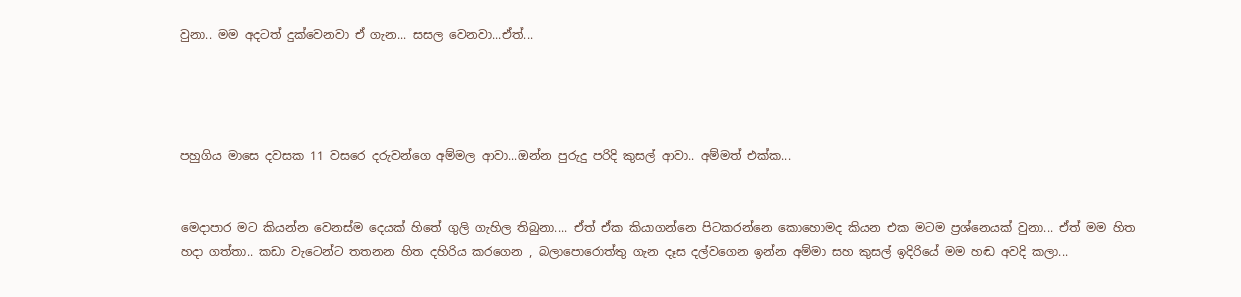වුනා.. මම අදටත් දුක්වෙනවා ඒ ගැන... සසල වෙනවා...ඒත්...




පහුගිය මාසෙ දවසක 11 වසරෙ දරුවන්ගෙ අම්මල ආවා...ඔන්න පුරුදු පරිදි කුසල් ආවා.. අම්මත් එක්ක...


මෙදාපාර මට කියන්න වෙනස්ම දෙයක් හිතේ ගුලි ගැහිල තිබුනා.... ඒත් ඒක කියාගන්නෙ පිටකරන්නෙ කොහොමද කියන එක මටම ප්‍රශ්නෙයක් වුනා... ඒත් මම හිත හදා ගත්තා.. කඩා වැටෙන්ට තතනන හිත දහිරිය කරගෙන , බලාපොරොත්තු ගැන දෑස දල්වගෙන ඉන්න අම්මා සහ කුසල් ඉදිරියේ මම හඬ අවදි කලා...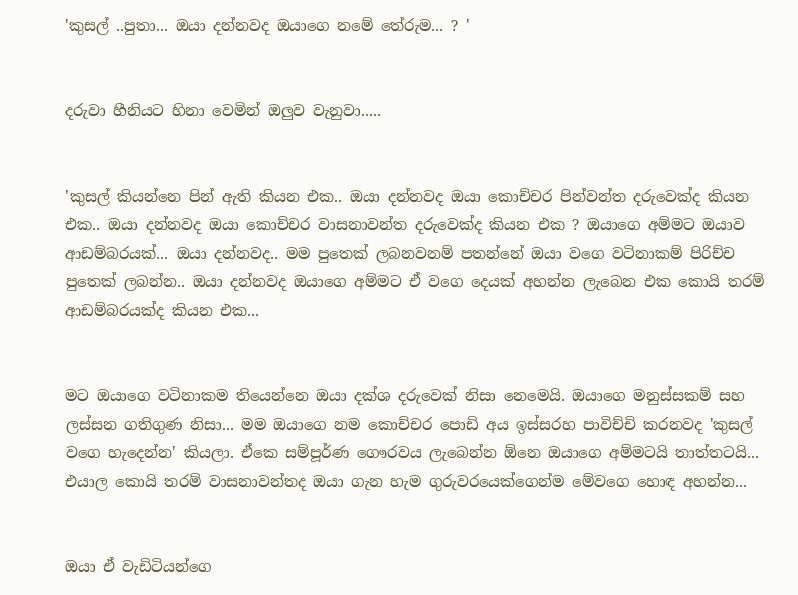'කුසල් ..පුතා... ඔයා දන්නවද ඔයාගෙ නමේ තේරුම... ? '


දරුවා හීනියට හිනා වෙමින් ඔලුව වැනුවා.....


'කුසල් කියන්නෙ පින් ඇති කියන එක.. ඔයා දන්නවද ඔයා කොච්චර පින්වන්ත දරුවෙක්ද කියන එක.. ඔයා දන්නවද ඔයා කොච්චර වාසනාවන්ත දරුවෙක්ද කියන එක ? ඔයාගෙ අම්මට ඔයාව ආඩම්බරයක්... ඔයා දන්නවද.. මම පුතෙක් ලබනවනම් පතන්නේ ඔයා වගෙ වටිනාකම් පිරිච්ච පුතෙක් ලබන්න.. ඔයා දන්නවද ඔයාගෙ අම්මට ඒ වගෙ දෙයක් අහන්න ලැබෙන එක කොයි තරම් ආඩම්බරයක්ද කියන එක...


මට ඔයාගෙ වටිනාකම තියෙන්නෙ ඔයා දක්ශ දරුවෙක් නිසා නෙමෙයි. ඔයාගෙ මනුස්සකම් සහ ලස්සන ගතිගුණ නිසා... මම ඔයාගෙ නම කොච්චර පොඩි අය ඉස්සරහ පාවිච්චි කරනවද 'කුසල් වගෙ හැදෙන්න' කියලා. ඒකෙ සම්පූර්ණ ගෞරවය ලැබෙන්න ඕනෙ ඔයාගෙ අම්මටයි තාත්තටයි... එයාල කොයි තරම් වාසනාවන්තද ඔයා ගැන හැම ගුරුවරයෙක්ගෙන්ම මේවගෙ හොඳ අහන්න...


ඔයා ඒ වැඩිටියන්ගෙ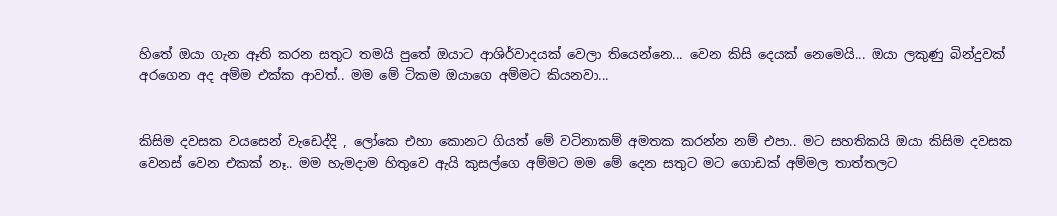හිතේ ඔයා ගැන ඈති කරන සතුට තමයි පුතේ ඔයාට ආශිර්වාදයක් වෙලා තියෙන්නෙ... වෙන කිසි දෙයක් නෙමෙයි... ඔයා ලකුණු බින්දුවක් අරගෙන අද අම්ම එක්ක ආවත්.. මම මේ ටිකම ඔයාගෙ අම්මට කියනවා...


කිසිම දවසක වයසෙන් වැඩෙද්දි , ලෝකෙ එහා කොනට ගියත් මේ වටිනාකම් අමතක කරන්න නම් එපා.. මට සහතිකයි ඔයා කිසිම දවසක වෙනස් වෙන එකක් නෑ.. මම හැමදාම හිතුවෙ ඇයි කුසල්ගෙ අම්මට මම මේ දෙන සතුට මට ගොඩක් අම්මල තාත්තලට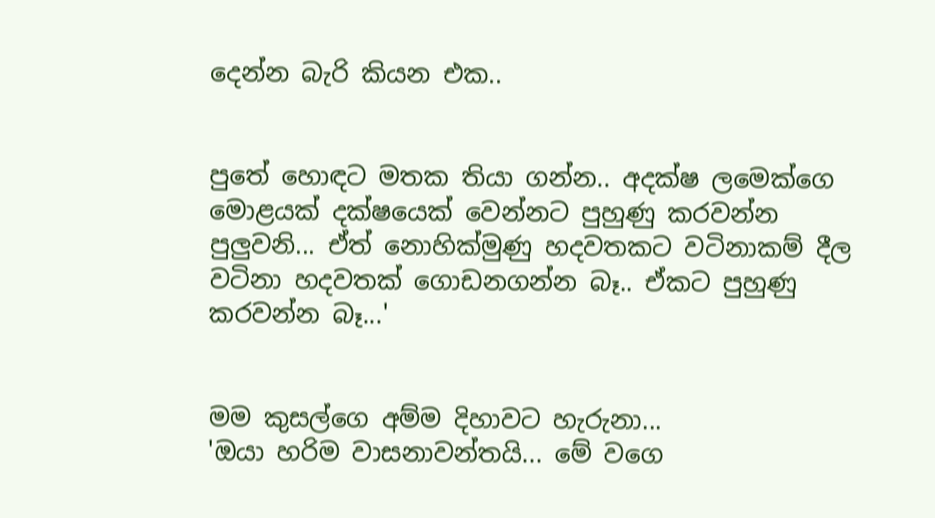දෙන්න බැරි කියන එක..


පුතේ හොඳට මතක තියා ගන්න.. අදක්ෂ ලමෙක්ගෙ මොළයක් දක්ෂයෙක් වෙන්නට පුහුණු කරවන්න පුලුවනි... ඒත් නොහික්මුණු හදවතකට වටිනාකම් දීල වටිනා හදවතක් ගොඩනගන්න බෑ.. ඒකට පුහුණු කරවන්න බෑ...'


මම කුසල්ගෙ අම්ම දිහාවට හැරුනා...
'ඔයා හරිම වාසනාවන්තයි... මේ වගෙ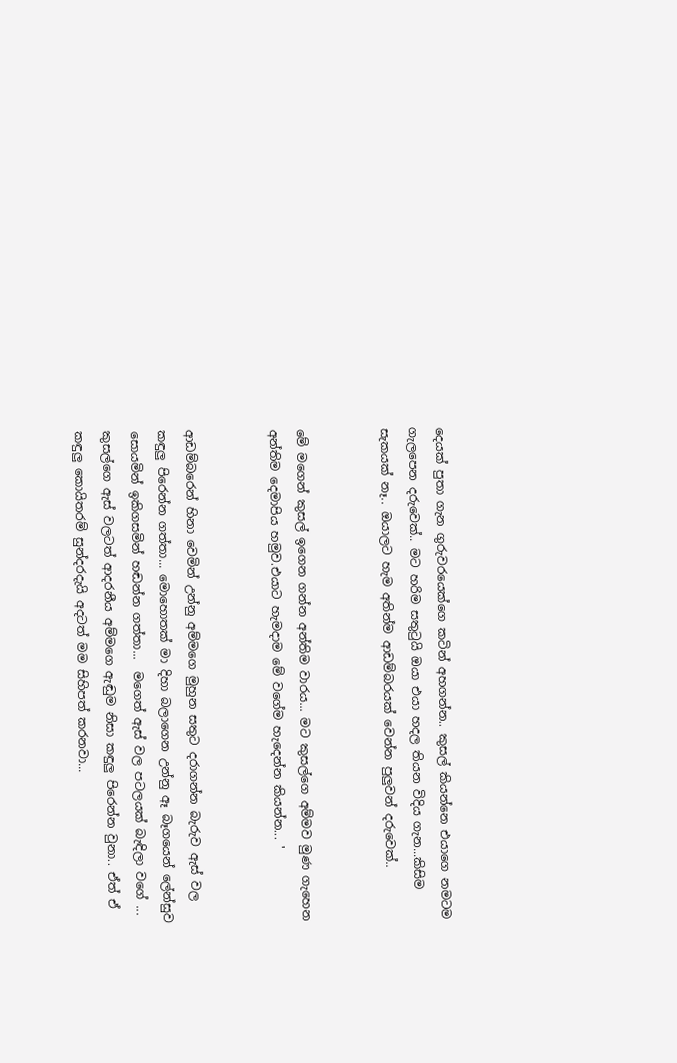දෙයක් පුතා ගැන ගුරුවරයෙක්ගෙ කටින් අහගන්න.. කුසල් කියන්නෙ එයාගෙ නමටම ගැලපෙන දරුවෙක්.. මට හරිම සතුටුයි ඔයා එයා හදල තියන විදිය ගැන...කිසිම සැකයක් නෑ.. ඔයාලට හැම අතින්ම ආඩම්බරයක් වෙන්න පුලුවන් දරුවෙක්..


මේ මගෙන් කුසල් ඉගෙන ගන්න අන්තිම වාරය... මට කුසල්ගෙ අම්මව මුණ ගැහෙන අන්තිම දෙමාපිය හමුව.එයාට හැමදාම මේ වගේම හැදෙන්න කියන්න... '


ආඩම්බරෙන් හිනා වෙමින් උන්නු අම්මගෙ මුහුන සතුට දරාගන්න බැරුව ඇස් වල කඳුලු පිරෙන්න ගත්තා... මොහොතක් මා දිහා බලාගෙන උන්නු ඈ බෑගයෙන් ලේන්සුව සොයමින් ඉකිගසමින් හඬන්න ගත්තා...  මගෙත් ඇස් වල පටලයක් බැඳිලා වගේ ... කුසල්ගෙ ඇස් වලටත් ආදරනීය අම්මගෙ ඇඬුම නිසා කඳුලු පිරෙන්න වුනා.. ඒත් ඒ කඳුලු කොයිතරම් සුන්දරදැයි අදටත් මම සිහිපත් කරනවා...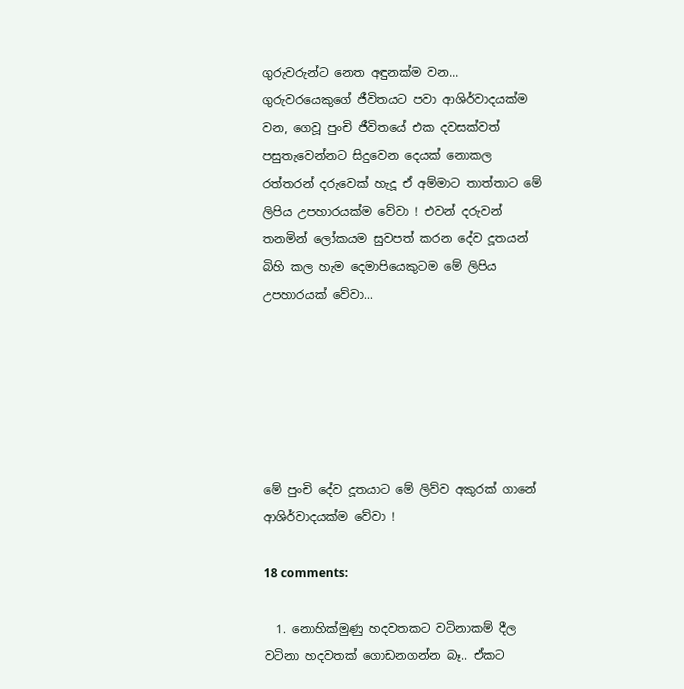ගුරුවරුන්ට නෙත අඳුනක්ම වන... ගුරුවරයෙකුගේ ජීවිතයට පවා ආශිර්වාදයක්ම වන, ගෙවූ පුංචි ජීවිතයේ එක දවසක්වත් පසුතැවෙන්නට සිදුවෙන දෙයක් නොකල රත්තරන් දරුවෙක් හැදූ ඒ අම්මාට තාත්තාට මේ ලිපිය උපහාරයක්ම වේවා ! එවන් දරුවන් තනමින් ලෝකයම සුවපත් කරන දේව දූතයන් බිහි කල හැම දෙමාපියෙකුටම මේ ලිපිය උපහාරයක් වේවා...






මේ පුංචි දේව දූතයාට මේ ලිව්ව අකුරක් ගානේ ආශිර්වාදයක්ම වේවා !

18 comments:

  1. නොහික්මුණු හදවතකට වටිනාකම් දීල වටිනා හදවතක් ගොඩනගන්න බෑ.. ඒකට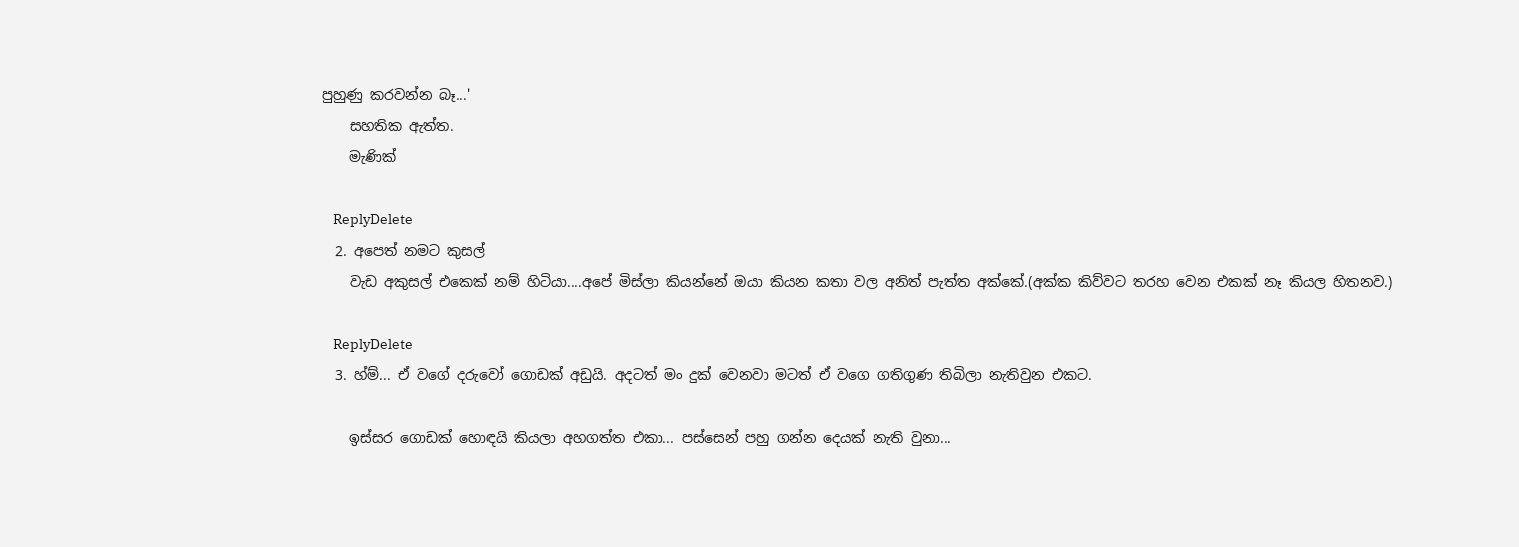පුහුණු කරවන්න බෑ...'
    සහතික ඇත්ත.
    මැණික්

    ReplyDelete
  2. අපෙත් නමට කුසල්
    වැඩ අකුසල් එකෙක් නම් හිටියා....අපේ මිස්ලා කියන්නේ ඔයා කියන කතා වල අනිත් පැත්ත අක්කේ.(අක්ක කිව්වට තරහ වෙන එකක් නෑ කියල හිතනව.)

    ReplyDelete
  3. හ්ම්... ඒ වගේ දරුවෝ ගොඩක් අඩුයි. අදටත් මං දුක් වෙනවා මටත් ඒ වගෙ ගතිගුණ තිබිලා නැතිවුන එකට.

    ඉස්සර ගොඩක් හොඳයි කියලා අහගත්ත එකා... පස්සෙන් පහු ගන්න දෙයක් නැති වුනා...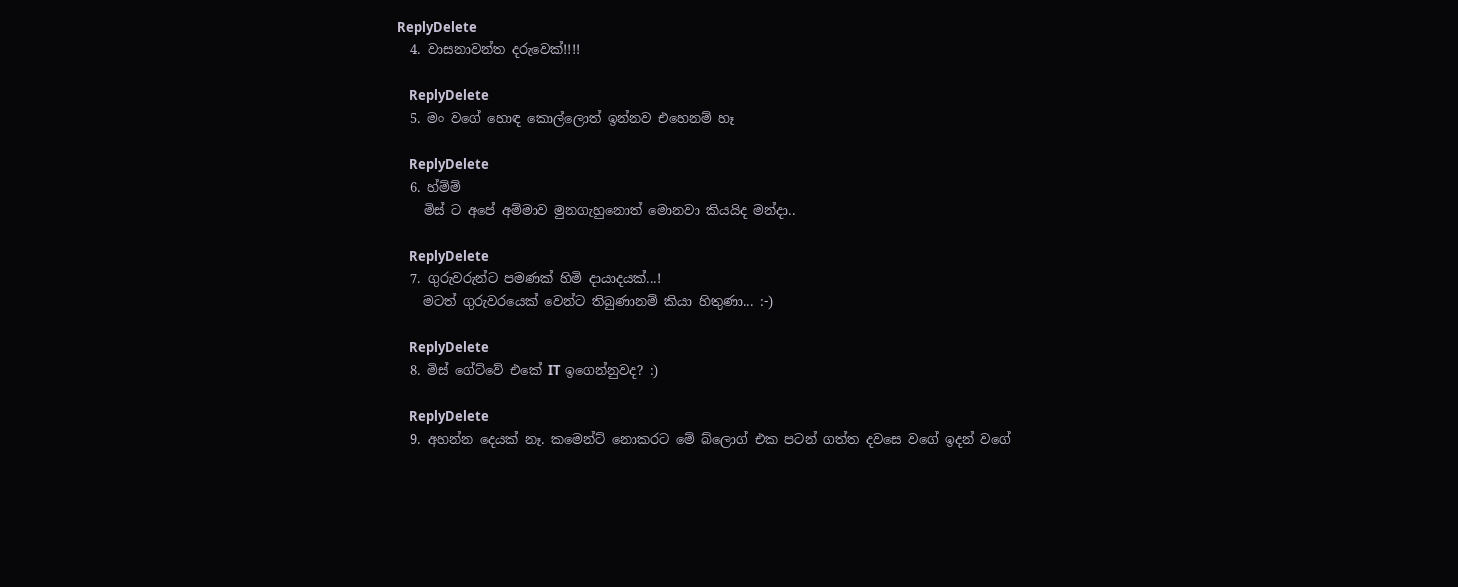ReplyDelete
  4. වාසනාවන්ත දරුවෙක්!!!!

    ReplyDelete
  5. මං වගේ හොඳ ‍කොල්ලොත් ඉන්නව එහෙනම් හෑ

    ReplyDelete
  6. හ්ම්ම්
    මිස් ට අපේ අම්මාව මුනගැහුනොත් මොනවා කියයිද මන්දා..

    ReplyDelete
  7. ගුරුවරුන්ට පමණක් හිමි දායාදයක්...!
    මටත් ගුරුවරයෙක් වෙන්ට තිබුණානම් කියා හිතුණා... :-)

    ReplyDelete
  8. මිස් ගේට්වේ එකේ IT ඉගෙන්නුවද? :)

    ReplyDelete
  9. අහන්න දෙයක් නෑ. කමෙන්ට් නොකරට මේ බ්ලොග් එක පටන් ගත්ත දවසෙ වගේ ඉදන් වගේ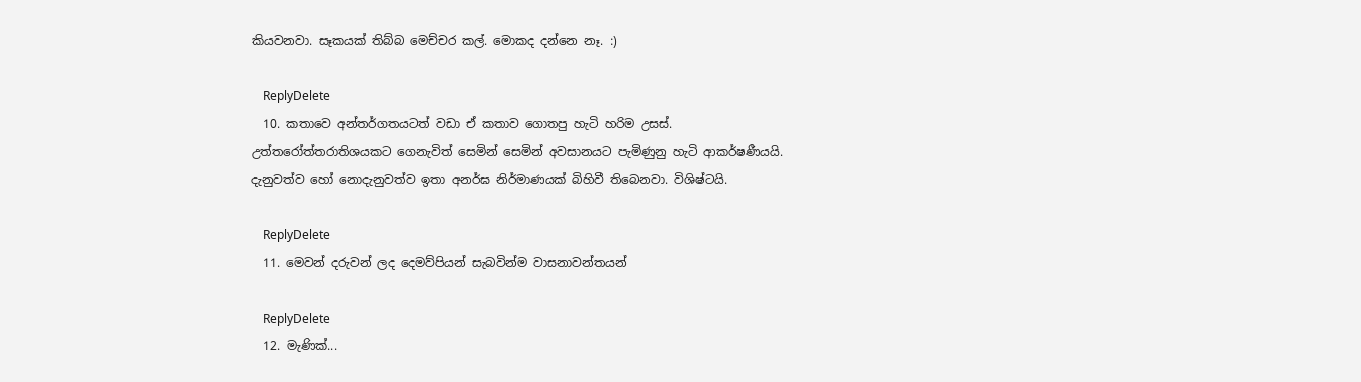කියවනවා. සෑකයක් තිබ්බ මෙච්චර කල්. මොකද දන්නෙ නෑ. :)

    ReplyDelete
  10. කතාවෙ අන්තර්ගතයටත් වඩා ඒ කතාව ගොතපු හැටි හරිම උසස්. උත්තරෝත්තරාතිශයකට ගෙනැවිත් සෙමින් සෙමින් අවසානයට පැමිණුනු හැටි ආකර්ෂණීයයි. දැනුවත්ව හෝ නොදැනුවත්ව ඉතා අනර්ඝ නිර්මාණයක් බිහිවී තිබෙනවා. විශිෂ්ටයි.

    ReplyDelete
  11. මෙවන් දරුවන් ලද දෙමව්පියන් සැබවින්ම වාසනාවන්තයන්

    ReplyDelete
  12. මැණික්...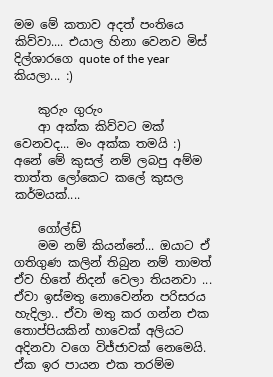මම මේ කතාව අදත් පංතියෙ කිව්වා.... එයාල හිනා වෙනව මිස් දිල්ශාරගෙ quote of the year කියලා... :)

    කුරුං ගුරුං
    ආ අක්ක කිව්වට මක් වෙනවද... මං අක්ක තමයි :) අනේ මේ කුසල් නම් ලබපු අම්ම තාත්ත ලෝකෙට කලේ කුසල කර්මයක්....

    ගෝල්ඩ්
    මම නම් කියන්නේ... ඔයාට ඒ ගතිගුණ කලින් තිබුන නම් තාමත් ඒව හිතේ නිදන් වෙලා තියනවා ... ඒවා ඉස්මතු නොවෙන්න පරිසරය හැදිලා.. ඒවා මතු කර ගන්න එක තොප්පියකින් හාවෙක් අලියට අදිනවා වගෙ විජ්ජාවක් නෙමෙයි. ඒක ඉර පායන එක තරම්ම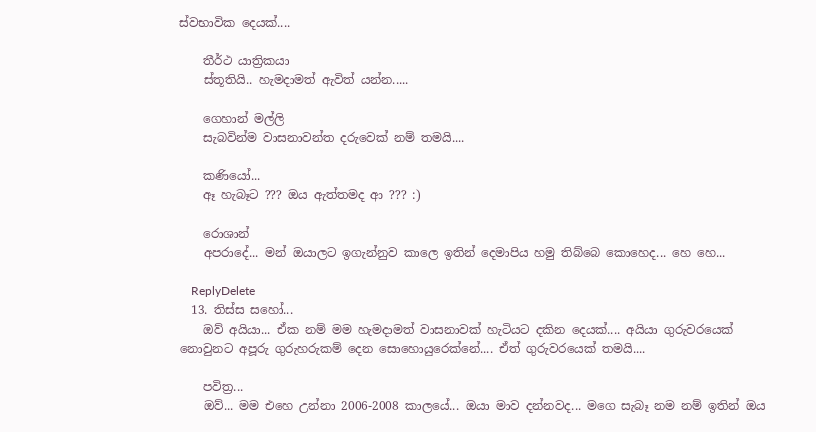ස්වභාවික දෙයක්....

    තීර්ථ යාත්‍රිකයා
    ස්තූතියි.. හැමදාමත් ඇවිත් යන්න.....

    ගෙහාන් මල්ලි
    සැබවින්ම වාසනාවන්ත දරුවෙක් නම් තමයි....

    කණියෝ...
    ඈ හැබෑට ??? ඔය ඇත්තමද ආ ??? :)

    රොශාන්
    අපරාදේ... මන් ඔයාලට ඉගැන්නුව කාලෙ ඉතින් දෙමාපිය හමු තිබ්බෙ කොහෙද... හෙ හෙ...

    ReplyDelete
  13. තිස්ස සහෝ...
    ඔව් අයියා... ඒක නම් මම හැමදාමත් වාසනාවක් හැටියට දකින දෙයක්.... අයියා ගුරුවරයෙක් නොවුනට අපූරු ගුරුහරුකම් දෙන සොහොයුරෙක්නේ.... ඒත් ගුරුවරයෙක් තමයි....

    පවිත්‍ර...
    ඔව්... මම එහෙ උන්නා 2006-2008 කාලයේ... ඔයා මාව දන්නවද... මගෙ සැබෑ නම නම් ඉතින් ඔය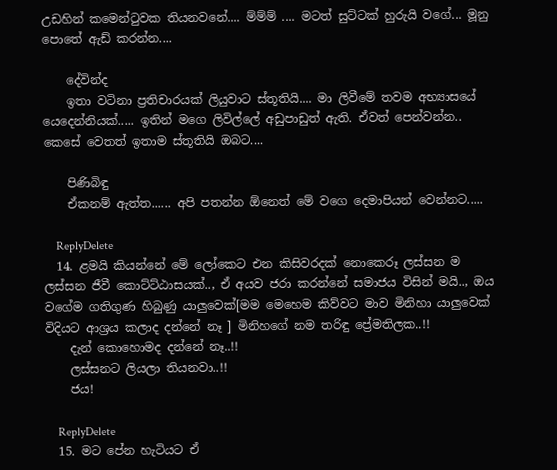උඩහින් කමෙන්‍ටුවක තියනවනේ.... ම්ම්ම් .... මටත් සුට්ටක් හුරුයි වගේ... මූනු පොතේ ඇඩ් කරන්න....

    දේවින්ද
    ඉතා වටිනා ප්‍රතිචාරයක් ලියුවාට ස්තූතියි.... මා ලිවීමේ තවම අභ්‍යාසයේ යෙදෙන්නියක්..... ඉතින් මගෙ ලිවිල්ලේ අඩුපාඩුත් ඇති. ඒවත් පෙන්වන්න.. කෙසේ වෙතත් ඉතාම ස්තූතියි ඔබට....

    පිණිබිඳු
    ඒකනම් ඇත්ත...... අපි පතන්න ඕනෙත් මේ වගෙ දෙමාපියන් වෙන්නට.....

    ReplyDelete
  14. ළමයි කියන්නේ මේ ලෝකෙට එන කිසිවරදක් නොකෙරූ ලස්සන ම ලස්සන ජීවී කොට්ට්ඨාසයක්.., ඒ අයව ජරා කරන්නේ සමාජය විසින් මයි.., ඔය වගේම ගතිගුණ හිබුණු යාලුවෙක්[මම මෙහෙම කිව්වට මාව මිනිහා යාලුවෙක් විදියට ආශ්‍රය කලාද දන්නේ නෑ ] මිනිහගේ නම තරිඳු ප්‍රේමතිලක..!!
    දැන් කොහොමද දන්නේ නෑ..!!
    ලස්සනට ලියලා තියනවා..!!
    ජය!

    ReplyDelete
  15. මට පේන හැටියට ඒ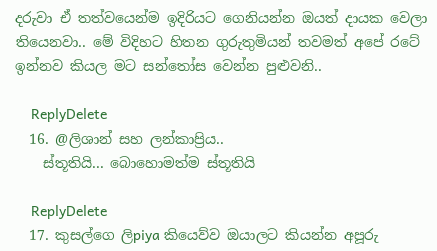දරුවා ඒ තත්වයෙන්ම ඉදිරියට ගෙනියන්න ඔයත් දායක වෙලා තියෙනවා.. මේ විදිහට හිතන ගුරුතුමියන් තවමත් අපේ රටේ ඉන්නව කියල මට සන්තෝස වෙන්න පුළුවනි..

    ReplyDelete
  16. @ලිශාන් සහ ලන්කාප්‍රිය..
    ස්තූතියි... බොහොමත්ම ස්තූතියි

    ReplyDelete
  17. කුසල්ගෙ ලිpiya කියෙව්ව ඔයාලට කියන්න අපූරු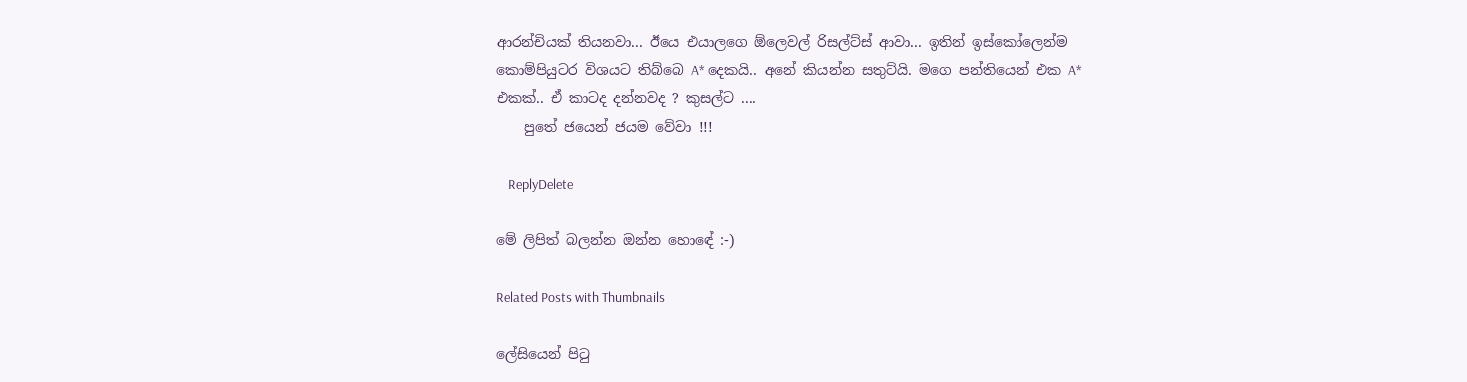ආරන්චියක් තියනවා... ඊයෙ එයාලගෙ ඕලෙවල් රිසල්ට්ස් ආවා... ඉතින් ඉස්කෝලෙන්ම කොම්පියුටර විශයට තිබ්බෙ A* දෙකයි.. අනේ කියන්න සතුට්යි. මගෙ පන්තියෙන් එක A* එකක්.. ඒ කාටද දන්නවද ? කුසල්ට ....
    පුතේ ජයෙන් ජයම වේවා !!!

    ReplyDelete

මේ ලිපිත් බලන්න ඔන්න හොඳේ :-)

Related Posts with Thumbnails

ලේසියෙන් පිටු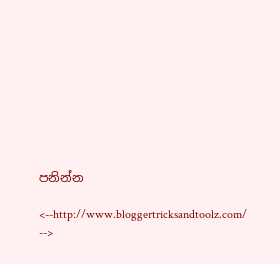පනින්න

<--http://www.bloggertricksandtoolz.com/ -->